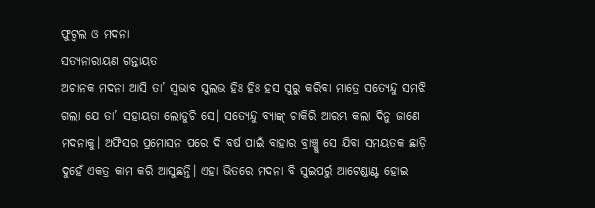ଫୁଟ୍ବଲ ଓ ମଦନା
ସତ୍ୟନାରାୟଣ ଗନ୍ତାୟତ
ଅଚାନକ ମଦନା ଆସି ତା’ ସ୍ୱଭାବ ସୁଲଭ ହିଃ ହିଃ ହସ ସୁରୁ କରିବା ମାତ୍ରେ ସତ୍ୟେନ୍ଦୁ ସମଝି ଗଲା ଯେ ତା’ ସହାୟତା ଲୋଡୁଚି ସେ। ସତ୍ୟେନ୍ଦୁ ବ୍ୟାଙ୍କ୍ ଚାକିରି ଆରମ୍ଭ କଲା ଦିନୁ ଜାଣେ ମଦନାକୁ। ଅଫିସର ପ୍ରମୋସନ ପରେ ଦି ବର୍ଷ ପାଇଁ ବାହାର ବ୍ରାଞ୍ଚ୍କୁ ସେ ଯିବା ସମୟତକ ଛାଡ଼ି ଦୁହେଁ ଏକତ୍ର କାମ କରି ଆସୁଛନ୍ତି। ଏହା ଭିତରେ ମଦନା ବି ସୁଇପର୍ରୁ ଆଟେଣ୍ଡାଣ୍ଟ ହୋଇ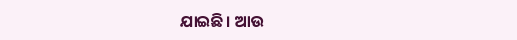ଯାଇଛି। ଆଉ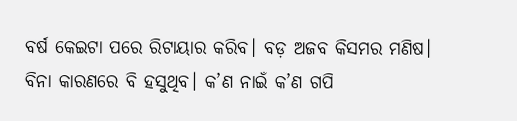ବର୍ଷ କେଇଟା ପରେ ରିଟାୟାର କରିବ। ବଡ଼ ଅଜବ କିସମର ମଣିଷ। ବିନା କାରଣରେ ବି ହସୁଥିବ। କ’ଣ ନାଇଁ କ’ଣ ଗପି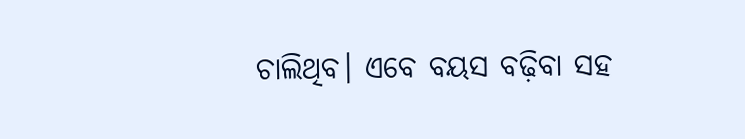ଚାଲିଥିବ। ଏବେ ବୟସ ବଢ଼ିବା ସହ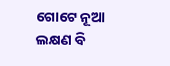ଗୋଟେ ନୂଆ ଲକ୍ଷଣ ବି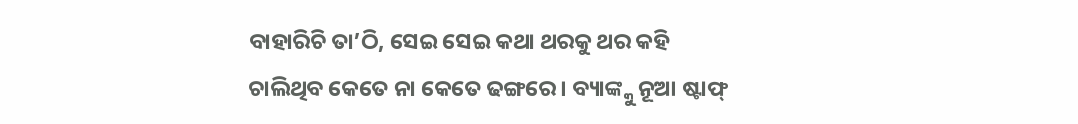ବାହାରିଚି ତା’ଠି, ସେଇ ସେଇ କଥା ଥରକୁ ଥର କହି ଚାଲିଥିବ କେତେ ନା କେତେ ଢଙ୍ଗରେ। ବ୍ୟାଙ୍କ୍କୁ ନୂଆ ଷ୍ଟାଫ୍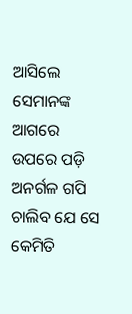ଆସିଲେ ସେମାନଙ୍କ ଆଗରେ ଉପରେ ପଡ଼ି ଅନର୍ଗଳ ଗପି ଚାଲିବ ଯେ ସେ କେମିତି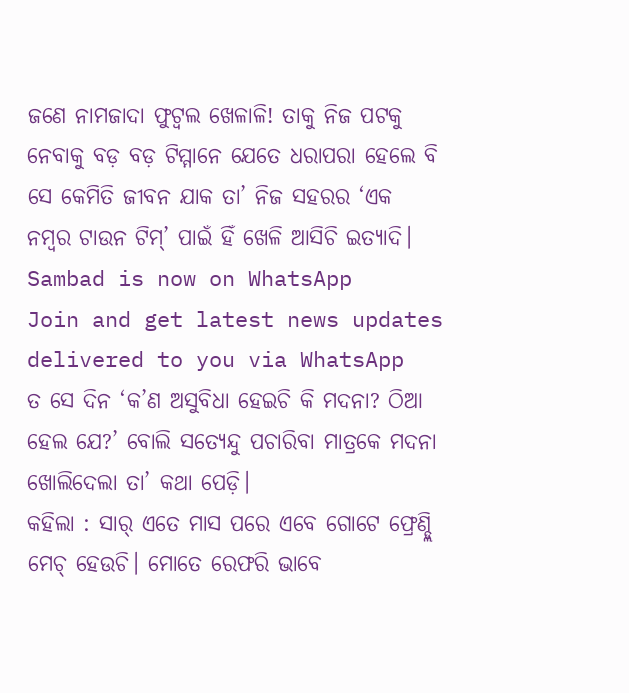ଜଣେ ନାମଜାଦା ଫୁଟ୍ବଲ ଖେଳାଳି! ତାକୁ ନିଜ ପଟକୁ ନେବାକୁ ବଡ଼ ବଡ଼ ଟିମ୍ମାନେ ଯେତେ ଧରାପରା ହେଲେ ବି ସେ କେମିତି ଜୀବନ ଯାକ ତା’ ନିଜ ସହରର ‘ଏକ ନମ୍ବର ଟାଉନ ଟିମ୍’ ପାଇଁ ହିଁ ଖେଳି ଆସିଚି ଇତ୍ୟାଦି।
Sambad is now on WhatsApp
Join and get latest news updates delivered to you via WhatsApp
ତ ସେ ଦିନ ‘କ’ଣ ଅସୁବିଧା ହେଇଚି କି ମଦନା? ଠିଆ ହେଲ ଯେ?’ ବୋଲି ସତ୍ୟେନ୍ଦୁ ପଚାରିବା ମାତ୍ରକେ ମଦନା ଖୋଲିଦେଲା ତା’ କଥା ପେଡ଼ି।
କହିଲା : ସାର୍ ଏତେ ମାସ ପରେ ଏବେ ଗୋଟେ ଫ୍ରେଣ୍ଡ୍ଲି ମେଚ୍ ହେଉଚି। ମୋତେ ରେଫରି ଭାବେ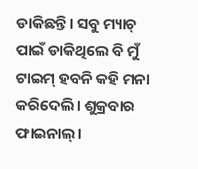ଡାକିଛନ୍ତି। ସବୁ ମ୍ୟାଚ୍ ପାଇଁ ଡାକିଥିଲେ ବି ମୁଁ ଟାଇମ୍ ହବନି କହି ମନା କରିଦେଲି। ଶୁକ୍ରବାର ଫାଇନାଲ୍।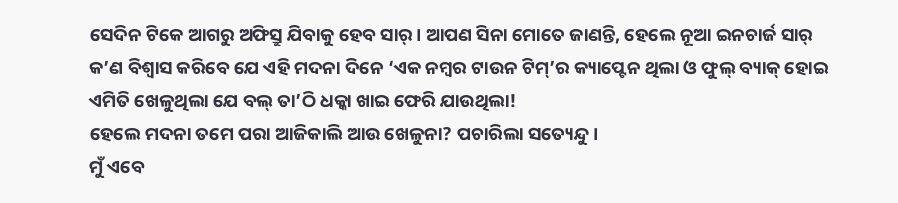ସେଦିନ ଟିକେ ଆଗରୁ ଅଫିସ୍ରୁ ଯିବାକୁ ହେବ ସାର୍। ଆପଣ ସିନା ମୋତେ ଜାଣନ୍ତି, ହେଲେ ନୂଆ ଇନଚାର୍ଜ ସାର୍ କ’ଣ ବିଶ୍ୱାସ କରିବେ ଯେ ଏହି ମଦନା ଦିନେ ‘ଏକ ନମ୍ବର ଟାଉନ ଟିମ୍’ର କ୍ୟାପ୍ଟେନ ଥିଲା ଓ ଫୁଲ୍ ବ୍ୟାକ୍ ହୋଇ ଏମିତି ଖେଳୁଥିଲା ଯେ ବଲ୍ ତା’ଠି ଧକ୍କା ଖାଇ ଫେରି ଯାଉଥିଲା!
ହେଲେ ମଦନା ତମେ ପରା ଆଜିକାଲି ଆଉ ଖେଳୁନା? ପଚାରିଲା ସତ୍ୟେନ୍ଦୁ।
ମୁଁ ଏବେ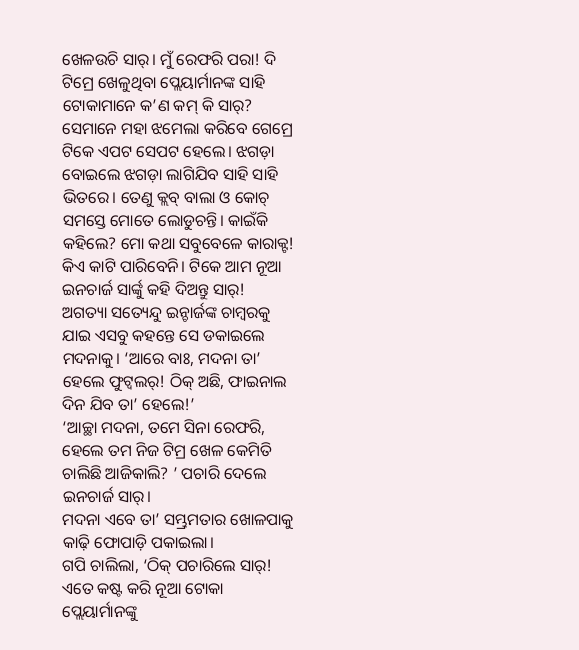ଖେଳଉଚି ସାର୍। ମୁଁ ରେଫରି ପରା! ଦି ଟିମ୍ରେ ଖେଳୁଥିବା ପ୍ଲେୟାର୍ମାନଙ୍କ ସାହି ଟୋକାମାନେ କ’ଣ କମ୍ କି ସାର୍? ସେମାନେ ମହା ଝମେଲା କରିବେ ଗେମ୍ରେ ଟିକେ ଏପଟ ସେପଟ ହେଲେ। ଝଗଡ଼ା ବୋଇଲେ ଝଗଡ଼ା ଲାଗିଯିବ ସାହି ସାହି ଭିତରେ। ତେଣୁ କ୍ଲବ୍ ବାଲା ଓ କୋଚ୍ ସମସ୍ତେ ମୋତେ ଲୋଡୁଚନ୍ତି। କାଇଁକି କହିଲେ? ମୋ କଥା ସବୁବେଳେ କାରାକ୍ଟ! କିଏ କାଟି ପାରିବେନି। ଟିକେ ଆମ ନୂଆ ଇନଚାର୍ଜ ସାର୍ଙ୍କୁ କହି ଦିଅନ୍ତୁ ସାର୍!
ଅଗତ୍ୟା ସତ୍ୟେନ୍ଦୁ ଇନ୍ଚାର୍ଜଙ୍କ ଚାମ୍ବରକୁ ଯାଇ ଏସବୁ କହନ୍ତେ ସେ ଡକାଇଲେ ମଦନାକୁ। ‘ଆରେ ବାଃ, ମଦନା ତା’ ହେଲେ ଫୁଟ୍ବଲର୍! ଠିକ୍ ଅଛି, ଫାଇନାଲ ଦିନ ଯିବ ତା’ ହେଲେ!’
‘ଆଚ୍ଛା ମଦନା, ତମେ ସିନା ରେଫରି, ହେଲେ ତମ ନିଜ ଟିମ୍ର ଖେଳ କେମିତି ଚାଲିଛି ଆଜିକାଲି? ’ ପଚାରି ଦେଲେ ଇନଚାର୍ଜ ସାର୍।
ମଦନା ଏବେ ତା’ ସମ୍ଭ୍ରମତାର ଖୋଳପାକୁ କାଢ଼ି ଫୋପାଡ଼ି ପକାଇଲା।
ଗପି ଚାଲିଲା, ‘ଠିକ୍ ପଚାରିଲେ ସାର୍! ଏତେ କଷ୍ଟ କରି ନୂଆ ଟୋକା ପ୍ଲେୟାର୍ମାନଙ୍କୁ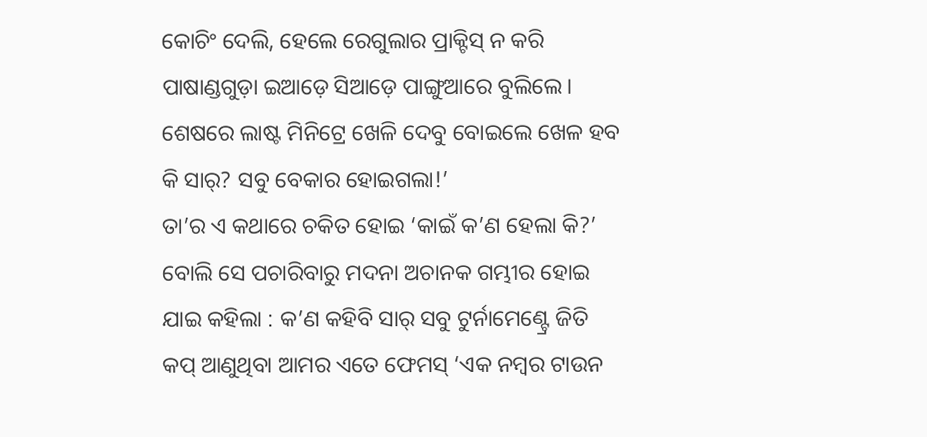କୋଚିଂ ଦେଲି, ହେଲେ ରେଗୁଲାର ପ୍ରାକ୍ଟିସ୍ ନ କରି ପାଷାଣ୍ଡଗୁଡ଼ା ଇଆଡ଼େ ସିଆଡ଼େ ପାଙ୍ଗୁଆରେ ବୁଲିଲେ। ଶେଷରେ ଲାଷ୍ଟ ମିନିଟ୍ରେ ଖେଳି ଦେବୁ ବୋଇଲେ ଖେଳ ହବ କି ସାର୍? ସବୁ ବେକାର ହୋଇଗଲା!’
ତା’ର ଏ କଥାରେ ଚକିତ ହୋଇ ‘କାଇଁ କ’ଣ ହେଲା କି?’ ବୋଲି ସେ ପଚାରିବାରୁ ମଦନା ଅଚାନକ ଗମ୍ଭୀର ହୋଇ ଯାଇ କହିଲା : କ’ଣ କହିବି ସାର୍ ସବୁ ଟୁର୍ନାମେଣ୍ଟ୍ରେ ଜିତି କପ୍ ଆଣୁଥିବା ଆମର ଏତେ ଫେମସ୍ ‘ଏକ ନମ୍ବର ଟାଉନ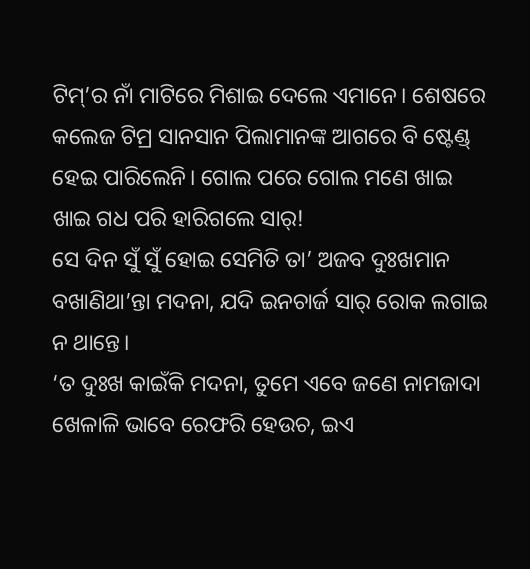ଟିମ୍’ର ନାଁ ମାଟିରେ ମିଶାଇ ଦେଲେ ଏମାନେ। ଶେଷରେ କଲେଜ ଟିମ୍ର ସାନସାନ ପିଲାମାନଙ୍କ ଆଗରେ ବି ଷ୍ଟେଣ୍ଡ୍ ହେଇ ପାରିଲେନି। ଗୋଲ ପରେ ଗୋଲ ମଣେ ଖାଇ ଖାଇ ଗଧ ପରି ହାରିଗଲେ ସାର୍!
ସେ ଦିନ ସୁଁ ସୁଁ ହୋଇ ସେମିତି ତା’ ଅଜବ ଦୁଃଖମାନ ବଖାଣିଥା’ନ୍ତା ମଦନା, ଯଦି ଇନଚାର୍ଜ ସାର୍ ରୋକ ଲଗାଇ ନ ଥାନ୍ତେ।
‘ତ ଦୁଃଖ କାଇଁକି ମଦନା, ତୁମେ ଏବେ ଜଣେ ନାମଜାଦା ଖେଳାଳି ଭାବେ ରେଫରି ହେଉଚ, ଇଏ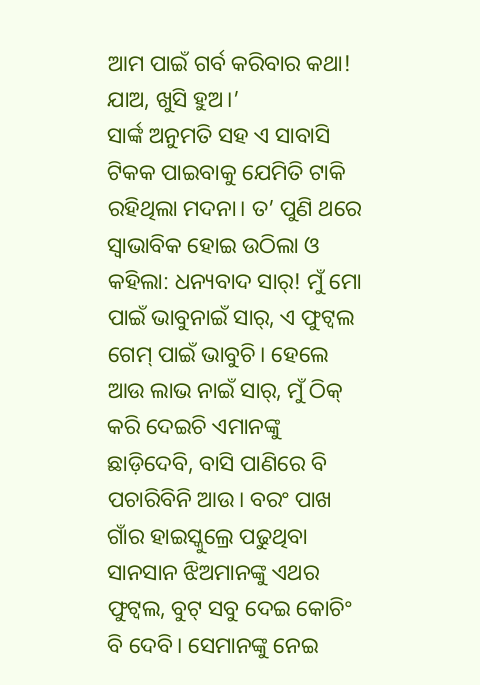ଆମ ପାଇଁ ଗର୍ବ କରିବାର କଥା! ଯାଅ, ଖୁସି ହୁଅ।’
ସାର୍ଙ୍କ ଅନୁମତି ସହ ଏ ସାବାସି ଟିକକ ପାଇବାକୁ ଯେମିତି ଟାକି ରହିଥିଲା ମଦନା। ତ’ ପୁଣି ଥରେ ସ୍ୱାଭାବିକ ହୋଇ ଉଠିଲା ଓ କହିଲା: ଧନ୍ୟବାଦ ସାର୍! ମୁଁ ମୋ ପାଇଁ ଭାବୁନାଇଁ ସାର୍, ଏ ଫୁଟ୍ବଲ ଗେମ୍ ପାଇଁ ଭାବୁଚି। ହେଲେ ଆଉ ଲାଭ ନାଇଁ ସାର୍, ମୁଁ ଠିକ୍ କରି ଦେଇଚି ଏମାନଙ୍କୁ ଛାଡ଼ିଦେବି, ବାସି ପାଣିରେ ବି ପଚାରିବିନି ଆଉ। ବରଂ ପାଖ ଗାଁର ହାଇସ୍କୁଲ୍ରେ ପଢୁଥିବା ସାନସାନ ଝିଅମାନଙ୍କୁ ଏଥର ଫୁଟ୍ବଲ, ବୁଟ୍ ସବୁ ଦେଇ କୋଚିଂ ବି ଦେବି। ସେମାନଙ୍କୁ ନେଇ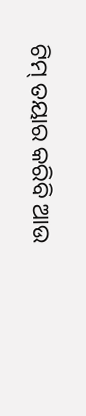ଟିମ୍ ତୟାର କରିବି ଆଉ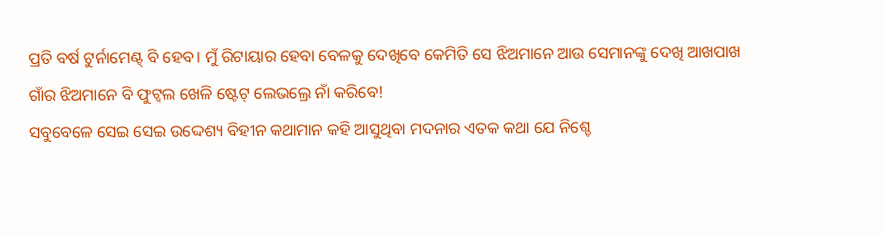ପ୍ରତି ବର୍ଷ ଟୁର୍ନାମେଣ୍ଟ୍ ବି ହେବ। ମୁଁ ରିଟାୟାର ହେବା ବେଳକୁ ଦେଖିବେ କେମିତି ସେ ଝିଅମାନେ ଆଉ ସେମାନଙ୍କୁ ଦେଖି ଆଖପାଖ ଗାଁର ଝିଅମାନେ ବି ଫୁଟ୍ବଲ ଖେଳି ଷ୍ଟେଟ୍ ଲେଭଲ୍ରେ ନାଁ କରିବେ!
ସବୁବେଳେ ସେଇ ସେଇ ଉଦ୍ଦେଶ୍ୟ ବିହୀନ କଥାମାନ କହି ଆସୁଥିବା ମଦନାର ଏତକ କଥା ଯେ ନିଶ୍ଚେ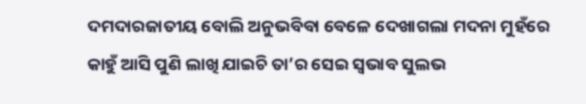ଦମଦାରଜାତୀୟ ବୋଲି ଅନୁଭବିବା ବେଳେ ଦେଖାଗଲା ମଦନା ମୁହଁରେ କାହୁଁ ଆସି ପୁଣି ଲାଖି ଯାଇଚି ତା’ର ସେଇ ସ୍ୱଭାବ ସୁଲଭ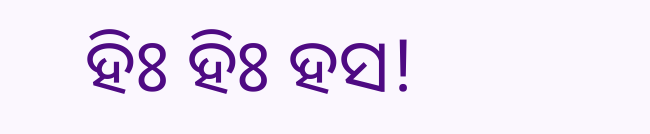ହିଃ ହିଃ ହସ!